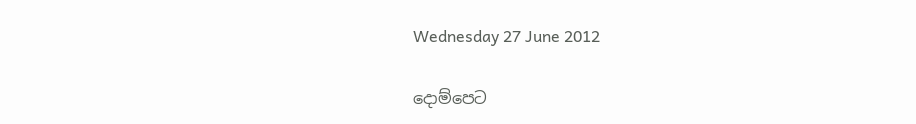Wednesday 27 June 2012

දොම්පෙට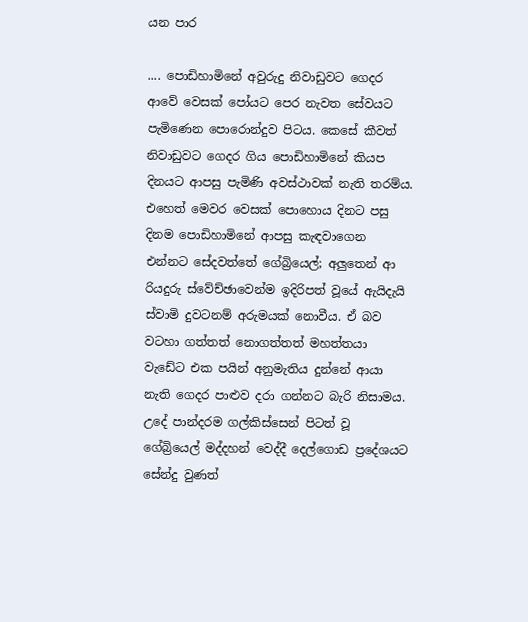යන පාර

.... පොඩිහාමිනේ අවුරුදු නිවාඩුවට ගෙදර ආවේ වෙසක් පෝයට පෙර නැවත සේවයට පැමිණෙන පොරොන්දුව පිටය. කෙසේ කීවත් නිවාඩුවට ගෙදර ගිය පොඩිහාමිනේ කියප දිනයට ආපසු පැමිණි අවස්ථාවක් නැති තරම්ය. එහෙත් මෙවර වෙසක් පොහොය දිනට පසු දිනම පොඩිහාමිනේ ආපසු කැඳවාගෙන එන්නට සේදවත්තේ ගේබ්‍රියෙල්; අලුතෙන් ආ රියදුරු ස්වේච්ඡාවෙන්ම ඉදිරිපත් වූයේ ඇයිදැයි ස්වාමි දුවටනම් අරුමයක් නොවීය. ඒ බව වටහා ගත්තත් නොගත්තත් මහත්තයා වැඩේට එක පයින් අනුමැතිය දුන්නේ ආයා නැති ගෙදර පාළුව දරා ගන්නට බැරි නිසාමය. උදේ පාන්දරම ගල්කිස්සෙන් පිටත් වූ ගේබ්‍රියෙල් මද්දහන් වෙද්දී දෙල්ගොඩ ප්‍රදේශයට සේන්දු වුණත්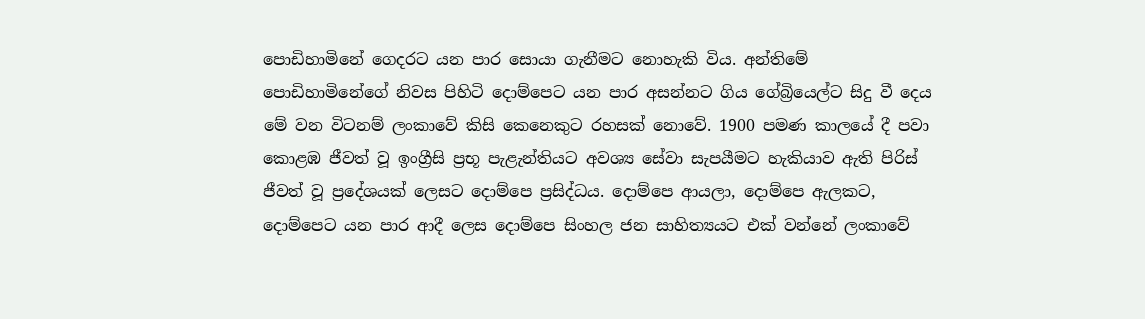පොඩිහාමිනේ ගෙදරට යන පාර සොයා ගැනීමට නොහැකි විය. අන්තිමේ පොඩිහාමිනේගේ නිවස පිහිටි දොම්පෙට යන පාර අසන්නට ගිය ගේබ්‍රියෙල්ට සිදු වී දෙය මේ වන විටනම් ලංකාවේ කිසි කෙනෙකුට රහසක් නොවේ. 1900 පමණ කාලයේ දී පවා කොළඹ ජීවත් වූ ඉංග්‍රීසි ප්‍රභූ පැළැන්තියට අවශ්‍ය සේවා සැපයීමට හැකියාව ඇති පිරිස් ජීවත් වූ ප්‍රදේශයක් ලෙසට දොම්පෙ ප්‍රසිද්ධය. දොම්පෙ ආයලා, දොම්පෙ ඇලකට, දොම්පෙට යන පාර ආදී ලෙස දොම්පෙ සිංහල ජන සාහිත්‍යයට එක් වන්නේ ලංකාවේ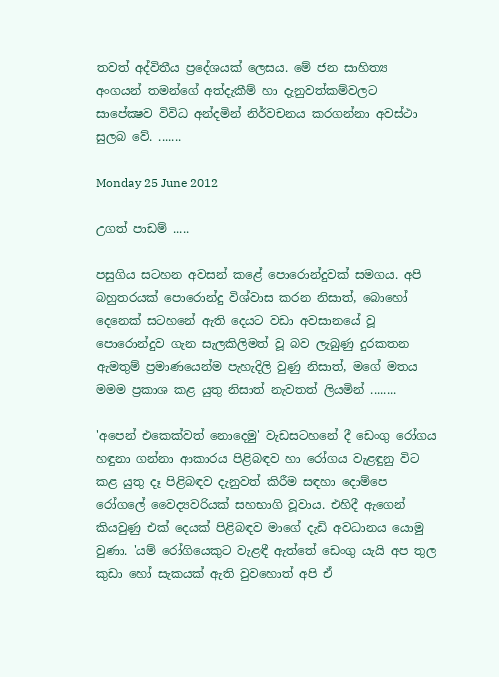තවත් අද්විතීය ප්‍රදේශයක් ලෙසය. මේ ජන සාහිත්‍ය අංගයන් තමන්ගේ අත්දැකීම් හා දැනුවත්කම්වලට සාපේක්‍ෂව විවිධ අන්දමින් නිර්වචනය කරගන්නා අවස්ථා සුලබ වේ. .......

Monday 25 June 2012

උගත් පාඩම් .....

පසුගිය සටහන අවසන් කළේ පොරොන්දුවක් සමගය. අපි බහුතරයක් පොරොන්දු විශ්වාස කරන නිසාත්, බොහෝ දෙනෙක් සටහනේ ඇති දෙයට වඩා අවසානයේ වූ පොරොන්දුව ගැන සැලකිලිමත් වූ බව ලැබුණු දුරකතන ඇමතුම් ප්‍රමාණයෙන්ම පැහැදිලි වුණු නිසාත්, මගේ මතය මමම ප්‍රකාශ කළ යුතු නිසාත් නැවතත් ලියමින් ........

'අපෙන් එකෙක්වත් නොදෙමු' වැඩසටහනේ දී ඩෙංගු රෝගය හඳුනා ගන්නා ආකාරය පිළිබඳව හා රෝගය වැළඳුනු විට කළ යුතු දෑ පිළිබඳව දැනුවත් කිරීම සඳහා දොම්පෙ රෝගලේ වෛද්‍යවරියක් සහභාගි වූවාය. එහිදී ඇගෙන් කියවුණු එක් දෙයක් පිළිබඳව මාගේ දැඩි අවධානය යොමු වුණා. 'යම් රෝගියෙකුට වැළඳී ඇත්තේ ඩෙංගු යැයි අප තුල කුඩා හෝ සැකයක් ඇති වුවහොත් අපි ඒ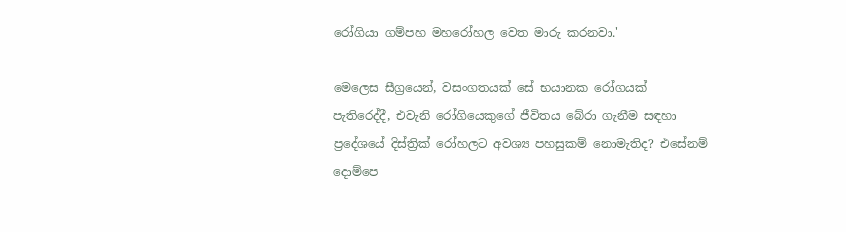රෝගියා ගම්පහ මහරෝහල වෙත මාරු කරනවා.'

මෙලෙස සීග්‍රයෙන්, වසංගතයක් සේ භයානක රෝගයක් පැතිරෙද්දී, එවැනි රෝගියෙකුගේ ජීවිතය බේරා ගැනීම සඳහා ප්‍රදේශයේ දිස්ත්‍රික් රෝහලට අවශ්‍ය පහසුකම් නොමැතිද? එසේනම් දොම්පෙ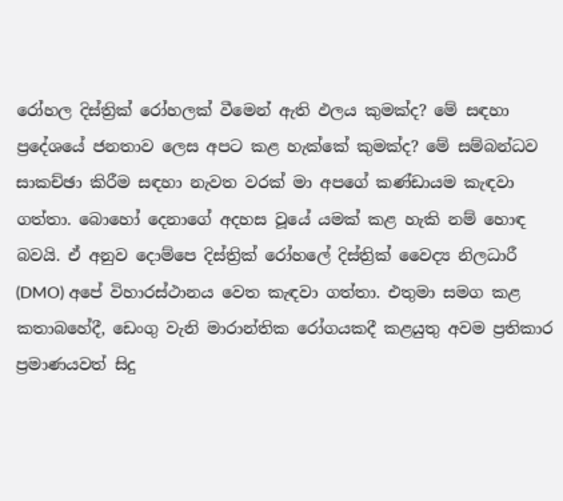රෝහල දිස්ත්‍රික් රෝහලක් වීමෙන් ඇති ඵලය කුමක්ද? මේ සඳහා ප්‍රදේශයේ ජනතාව ලෙස අපට කළ හැක්කේ කුමක්ද? මේ සම්බන්ධව සාකච්ඡා කිරීම සඳහා නැවත වරක් මා අපගේ කණ්ඩායම කැඳවා ගත්තා. බොහෝ දෙනාගේ අදහස වූයේ යමක් කළ හැකි නම් හොඳ බවයි. ඒ අනුව දොම්පෙ දිස්ත්‍රික් රෝහලේ දිස්ත්‍රික් වෛද්‍ය නිලධාරී (DMO) අපේ විහාරස්ථානය වෙත කැඳවා ගත්තා. එතුමා සමග කළ කතාබහේදී, ඩෙංගු වැනි මාරාන්තික රෝගයකදී කළයුතු අවම ප්‍රතිකාර ප්‍රමාණයවත් සිදු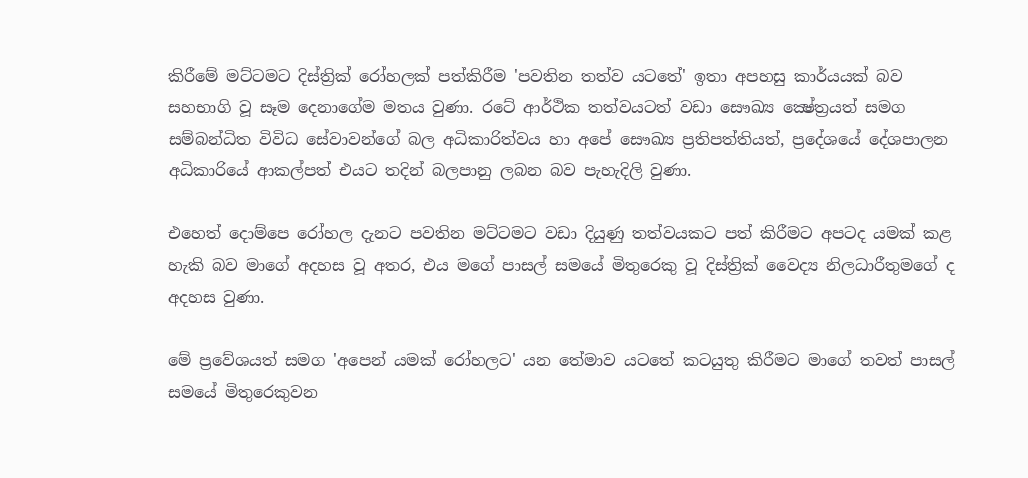කිරීමේ මට්ටමට දිස්ත්‍රික් රෝහලක් පත්කිරීම 'පවතින තත්ව යටතේ' ඉතා අපහසු කාර්යයක් බව සහභාගි වූ සෑම දෙනාගේම මතය වුණා. රටේ ආර්ථික තත්වයටත් වඩා සෞඛ්‍ය ක්‍ෂේත්‍රයත් සමග සම්බන්ධිත විවිධ සේවාවන්ගේ බල අධිකාරිත්වය හා අපේ සෞඛ්‍ය ප්‍රතිපත්තියත්, ප්‍රදේශයේ දේශපාලන අධිකාරියේ ආකල්පත් එයට තදින් බලපානු ලබන බව පැහැදිලි වුණා.

එහෙත් දොම්පෙ රෝහල දැනට පවතින මට්ටමට වඩා දියුණු තත්වයකට පත් කිරීමට අපටද යමක් කළ හැකි බව මාගේ අදහස වූ අතර, එය මගේ පාසල් සමයේ මිතුරෙකු වූ දිස්ත්‍රික් වෛද්‍ය නිලධාරීතුමගේ ද අදහස වුණා.

මේ ප්‍රවේශයත් සමග 'අපෙන් යමක් රෝහලට' යන තේමාව යටතේ කටයුතු කිරීමට මාගේ තවත් පාසල් සමයේ මිතුරෙකුවන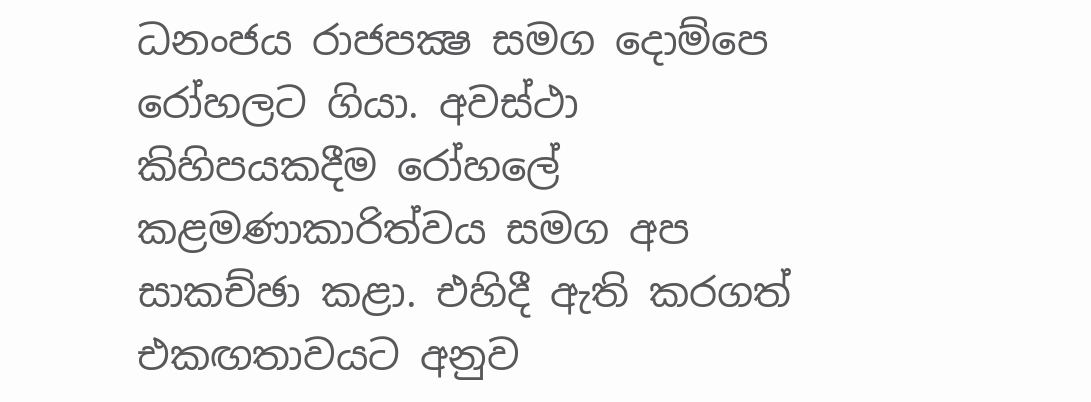ධනංජය රාජපක්‍ෂ සමග දොම්පෙ රෝහලට ගියා. අවස්ථා කිහිපයකදීම රෝහලේ කළමණාකාරිත්වය සමග අප සාකච්ඡා කළා. එහිදී ඇති කරගත් එකඟතාවයට අනුව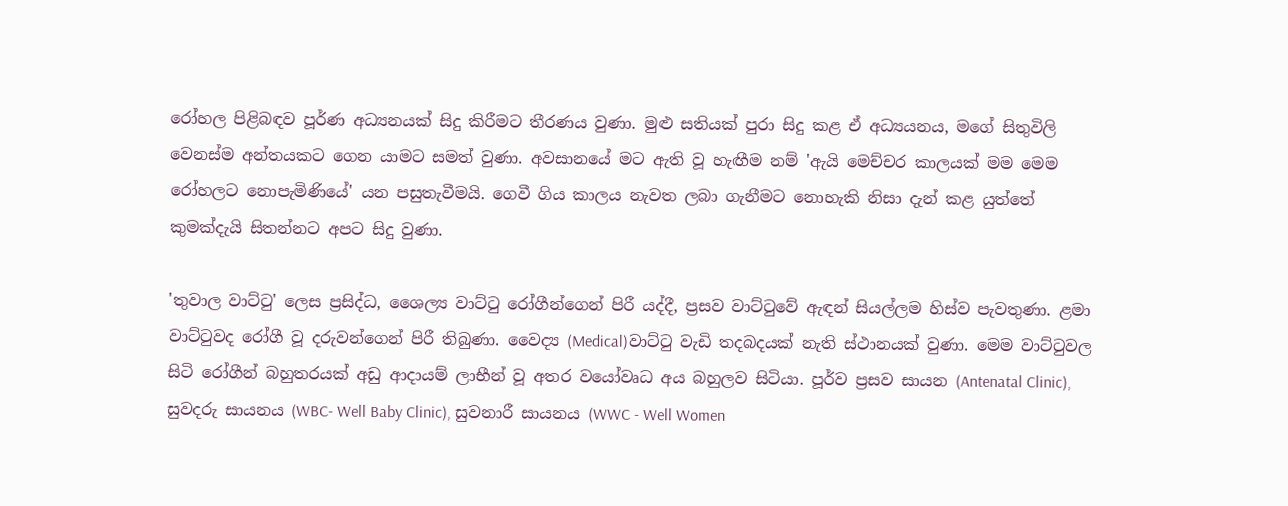රෝහල පිළිබඳව පූර්ණ අධ්‍යනයක් සිදු කිරීමට තීරණය වුණා. මුළු සතියක් පුරා සිදු කළ ඒ අධ්‍යයනය, මගේ සිතුවිලි වෙනස්ම අන්තයකට ගෙන යාමට සමත් වුණා. අවසානයේ මට ඇති වූ හැඟීම නම් 'ඇයි මෙච්චර කාලයක් මම මෙම රෝහලට නොපැමිණියේ' යන පසුතැවීමයි. ගෙවී ගිය කාලය නැවත ලබා ගැනීමට නොහැකි නිසා දැන් කළ යුත්තේ කුමක්දැයි සිතන්නට අපට සිදු වුණා.

'තුවාල වාට්ටු' ලෙස ප්‍රසිද්ධ, ශෛල්‍ය වාට්ටු රෝගීන්ගෙන් පිරී යද්දී, ප්‍රසව වාට්ටුවේ ඇඳන් සියල්ලම හිස්ව පැවතුණා. ළමා වාට්ටුවද රෝගී වූ දරුවන්ගෙන් පිරී තිබුණා. වෛද්‍ය (Medical)වාට්ටු වැඩි තදබදයක් නැති ස්ථානයක් වුණා. මෙම වාට්ටුවල සිටි රෝගීන් බහුතරයක් අඩු ආදායම් ලාභීන් වූ අතර වයෝවෘධ අය බහුලව සිටියා. පූර්ව ප්‍රසව සායන (Antenatal Clinic), සුවදරු සායනය (WBC- Well Baby Clinic), සුවනාරී සායනය (WWC - Well Women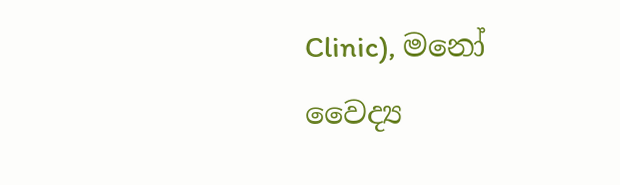Clinic), මනෝ වෛද්‍ය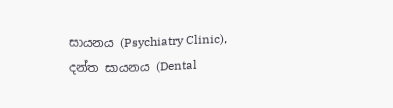සායනය (Psychiatry Clinic), දන්ත සායනය (Dental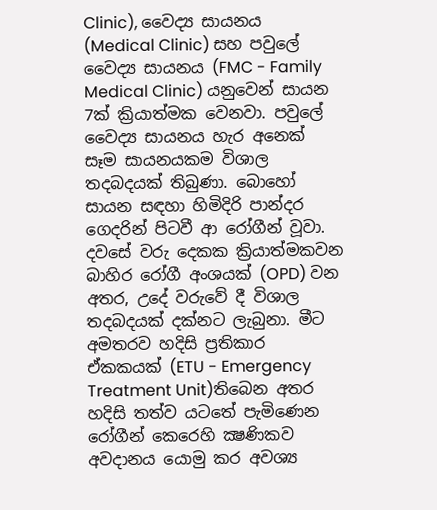Clinic), වෛද්‍ය සායනය (Medical Clinic) සහ පවුලේ වෛද්‍ය සායනය (FMC - Family Medical Clinic) යනුවෙන් සායන 7ක් ක්‍රියාත්මක වෙනවා. පවුලේ වෛද්‍ය සායනය හැර අනෙක් සෑම සායනයකම විශාල තදබදයක් තිබුණා. බොහෝ සායන සඳහා හිමිදිරි පාන්දර ගෙදරින් පිටවී ආ රෝගීන් වූවා. දවසේ වරු දෙකක ක්‍රියාත්මකවන බාහිර රෝගී අංශයක් (OPD) වන අතර, උදේ වරුවේ දී විශාල තදබදයක් දක්නට ලැබුනා. මීට අමතරව හදිසි ප්‍රතිකාර ඒකකයක් (ETU - Emergency Treatment Unit)තිබෙන අතර හදිසි තත්ව යටතේ පැමිණෙන රෝගීන් කෙරෙහි ක්‍ෂණිකව අවදානය යොමු කර අවශ්‍ය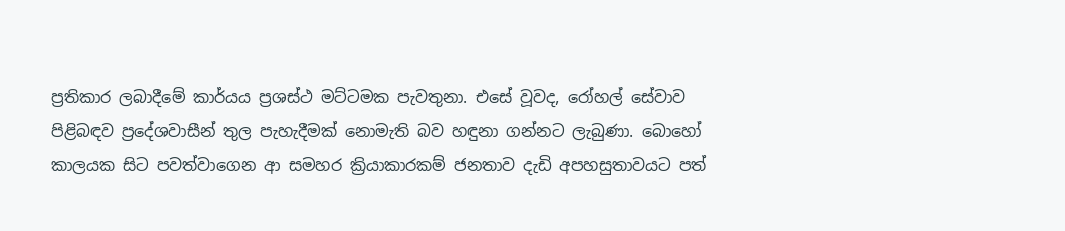ප්‍රතිකාර ලබාදීමේ කාර්යය ප්‍රශස්ථ මට්ටමක පැවතුනා. එසේ වූවද, රෝහල් සේවාව පිළිබඳව ප්‍රදේශවාසීන් තුල පැහැදීමක් නොමැති බව හඳුනා ගන්නට ලැබුණා. බොහෝ කාලයක සිට පවත්වාගෙන ආ සමහර ක්‍රියාකාරකම් ජනතාව දැඩි අපහසුතාවයට පත්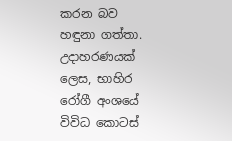කරන බව හඳුනා ගත්තා. උදාහරණයක් ලෙස, භාහිර රෝගී අංශයේ විවිධ කොටස්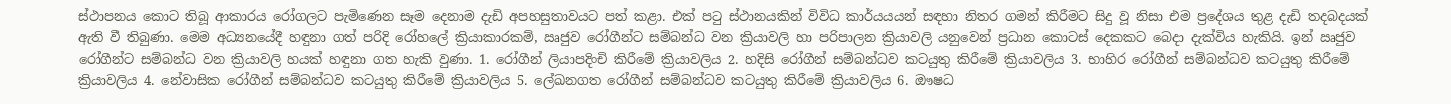ස්ථාපනය කොට තිබූ ආකාරය රෝගලට පැමිණෙන සෑම දෙනාම දැඩි අපහසුතාවයට පත් කළා. එක් පටු ස්ථානයකින් විවිධ කාර්යයයන් සඳහා නිතර ගමන් කිරීමට සිදු වූ නිසා එම ප්‍රදේශය තුළ දැඩි තදබදයක් ඇති වී තිබුණා. මෙම අධ්‍යනයේදී හඳුනා ගත් පරිදි රෝහලේ ක්‍රියාකාරකම්, ඍජුව රෝගීන්ට සම්බන්ධ වන ක්‍රියාවලි හා පරිපාලන ක්‍රියාවලි යනුවෙන් ප්‍රධාන කොටස් දෙකකට බෙදා දැක්විය හැකියි. ඉන් ඍජුව රෝගීන්ට සම්බන්ධ වන ක්‍රියාවලි හයක් හඳුනා ගත හැකි වුණා. 1. රෝගීන් ලියාපදිංචි කිරීමේ ක්‍රියාවලිය 2. හදිසි රෝගීන් සම්බන්ධව කටයුතු කිරීමේ ක්‍රියාවලිය 3. භාහිර රෝගීන් සම්බන්ධව කටයුතු කිරීමේ ක්‍රියාවලිය 4. නේවාසික රෝගීන් සම්බන්ධව කටයුතු කිරීමේ ක්‍රියාවලිය 5. ලේඛනගත රෝගීන් සම්බන්ධව කටයුතු කිරීමේ ක්‍රියාවලිය 6. ඖෂධ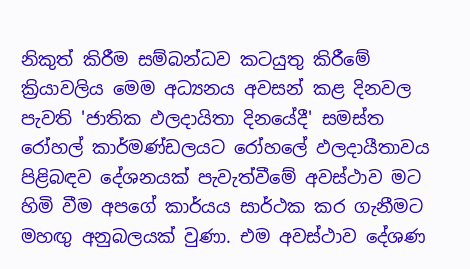නිකුත් කිරීම සම්බන්ධව කටයුතු කිරීමේ ක්‍රියාවලිය මෙම අධ්‍යනය අවසන් කළ දිනවල පැවති 'ජාතික ඵලදායිතා දිනයේදී' සමස්ත රෝහල් කාර්මණ්ඩලයට රෝහලේ ඵලදායීතාවය පිළිබඳව දේශනයක් පැවැත්වීමේ අවස්ථාව මට හිමි වීම අපගේ කාර්යය සාර්ථක කර ගැනීමට මහඟු අනුබලයක් වුණා. එම අවස්ථාව දේශණ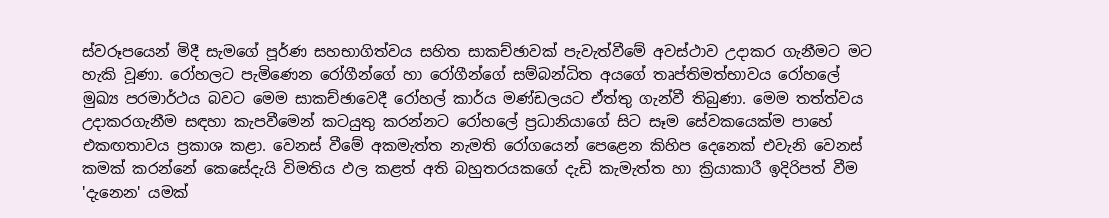ස්වරූපයෙන් මිදී සැමගේ පූර්ණ සහභාගිත්වය සහිත සාකච්ඡාවක් පැවැත්වීමේ අවස්ථාව උදාකර ගැනීමට මට හැකි වූණා. රෝහලට පැමිණෙන රෝගීන්ගේ හා රෝගීන්ගේ සම්බන්ධිත අයගේ තෘප්තිමත්භාවය රෝහලේ මුඛ්‍ය පරමාර්ථය බවට මෙම සාකච්ඡාවෙදී රෝහල් කාර්ය මණ්ඩලයට ඒත්තු ගැන්වී තිබුණා. මෙම තත්ත්වය උදාකරගැනීම සඳහා කැපවීමෙන් කටයුතු කරන්නට රෝහලේ ප්‍රධානියාගේ සිට සෑම සේවකයෙක්ම පාහේ එකඟතාවය ප්‍රකාශ කළා. වෙනස් වීමේ අකමැත්ත නැමති රෝගයෙන් පෙළෙන කිහිප දෙනෙක් එවැනි වෙනස් කමක් කරන්නේ කෙසේදැයි විමතිය ඵල කළත් අති බහුතරයකගේ දැඩි කැමැත්ත හා ක්‍රියාකාරී ඉදිරිපත් වීම 'දැනෙන' යමක්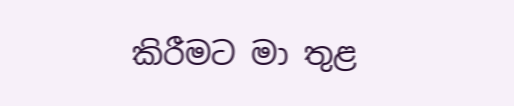කිරීමට මා තුළ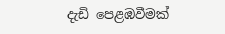දැඩි පෙළඹවීමක්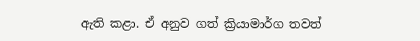ඇති කළා. ඒ අනුව ගත් ක්‍රියාමාර්ග තවත්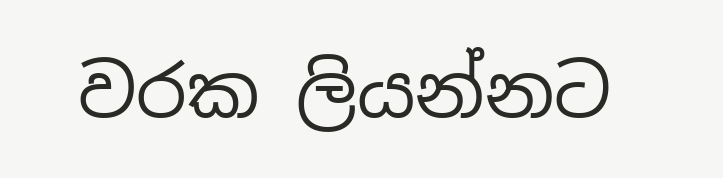වරක ලියන්නට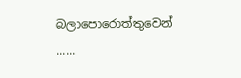බලාපොරොත්තුවෙන් ......